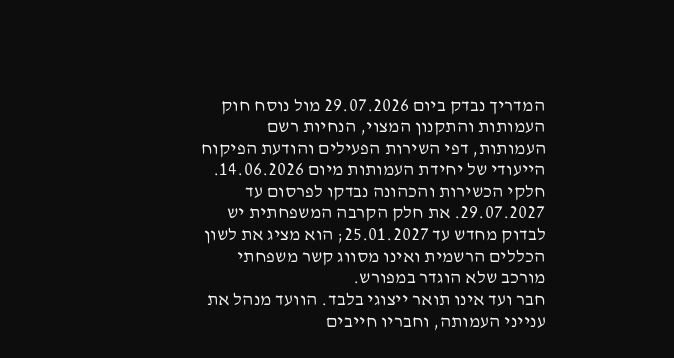המדריך נבדק ביום 29.07.2026 מול נוסח חוק העמותות והתקנון המצוי, הנחיות רשם העמותות, דפי השירות הפעילים והודעת הפיקוח הייעודי של יחידת העמותות מיום 14.06.2026. חלקי הכשירות והכהונה נבדקו לפרסום עד 29.07.2027. את חלק הקרבה המשפחתית יש לבדוק מחדש עד 25.01.2027; הוא מציג את לשון הכללים הרשמית ואינו מסווג קשר משפחתי מורכב שלא הוגדר במפורש.
חבר ועד אינו תואר ייצוגי בלבד. הוועד מנהל את ענייני העמותה, וחבריו חייבים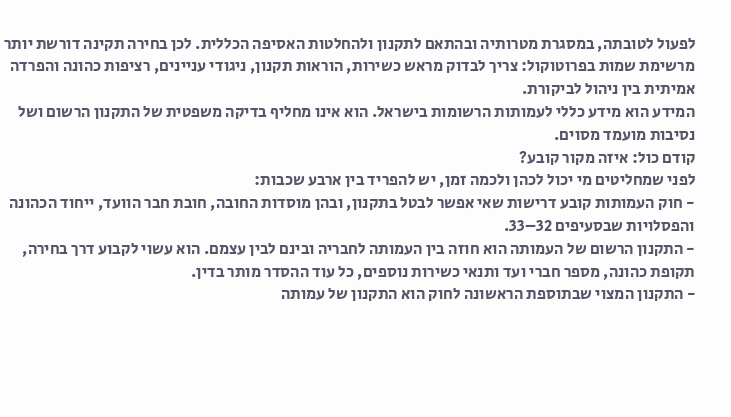לפעול לטובתה, במסגרת מטרותיה ובהתאם לתקנון ולהחלטות האסיפה הכללית. לכן בחירה תקינה דורשת יותר מרשימת שמות בפרוטוקול: צריך לבדוק מראש כשירות, הוראות תקנון, ניגודי עניינים, רציפות כהונה והפרדה אמיתית בין ניהול לביקורת.
המידע הוא מידע כללי לעמותות הרשומות בישראל. הוא אינו מחליף בדיקה משפטית של התקנון הרשום ושל נסיבות מועמד מסוים.
קודם כול: איזה מקור קובע?
לפני שמחליטים מי יכול לכהן ולכמה זמן, יש להפריד בין ארבע שכבות:
- חוק העמותות קובע דרישות שאי אפשר לבטל בתקנון, ובהן מוסדות החובה, חובת חבר הוועד, ייחוד הכהונה והפסלויות שבסעיפים 32–33.
- התקנון הרשום של העמותה הוא חוזה בין העמותה לחבריה ובינם לבין עצמם. הוא עשוי לקבוע דרך בחירה, תקופת כהונה, מספר חברי ועד ותנאי כשירות נוספים, כל עוד ההסדר מותר בדין.
- התקנון המצוי שבתוספת הראשונה לחוק הוא התקנון של עמותה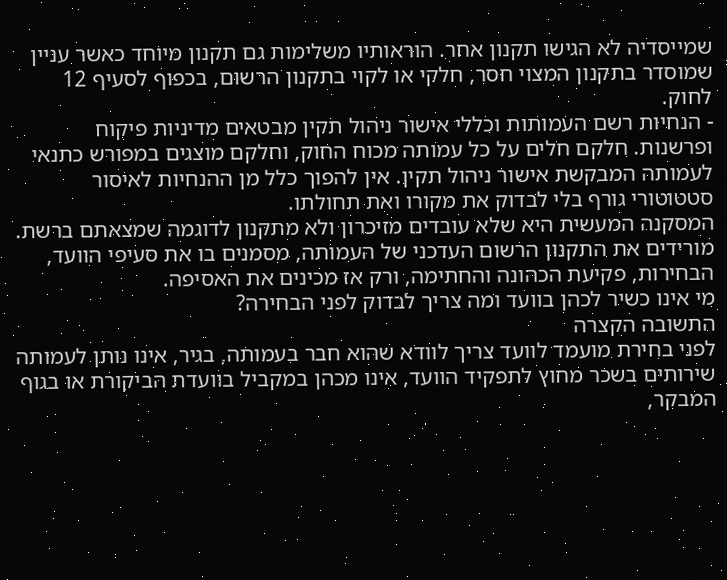שמייסדיה לא הגישו תקנון אחר. הוראותיו משלימות גם תקנון מיוחד כאשר עניין שמוסדר בתקנון המצוי חסר, חלקי או לקוי בתקנון הרשום, בכפוף לסעיף 12 לחוק.
- הנחיות רשם העמותות וכללי אישור ניהול תקין מבטאים מדיניות פיקוח ופרשנות. חלקם חלים על כל עמותה מכוח החוק, וחלקם מוצגים במפורש כתנאי לעמותה המבקשת אישור ניהול תקין. אין להפוך כלל מן ההנחיות לאיסור סטטוטורי גורף בלי לבדוק את מקורו ואת תחולתו.
המסקנה המעשית היא שלא עובדים מזיכרון ולא מתקנון לדוגמה שמצאתם ברשת. מורידים את התקנון הרשום העדכני של העמותה, מסמנים בו את סעיפי הוועד, הבחירות, פקיעת הכהונה והחתימה, ורק אז מכינים את האסיפה.
מי אינו כשיר לכהן בוועד ומה צריך לבדוק לפני הבחירה?
התשובה הקצרה
לפני בחירת מועמד לוועד צריך לוודא שהוא חבר בעמותה, בגיר, אינו נותן לעמותה שירותים בשכר מחוץ לתפקיד הוועד, אינו מכהן במקביל בוועדת הביקורת או בגוף המבקר,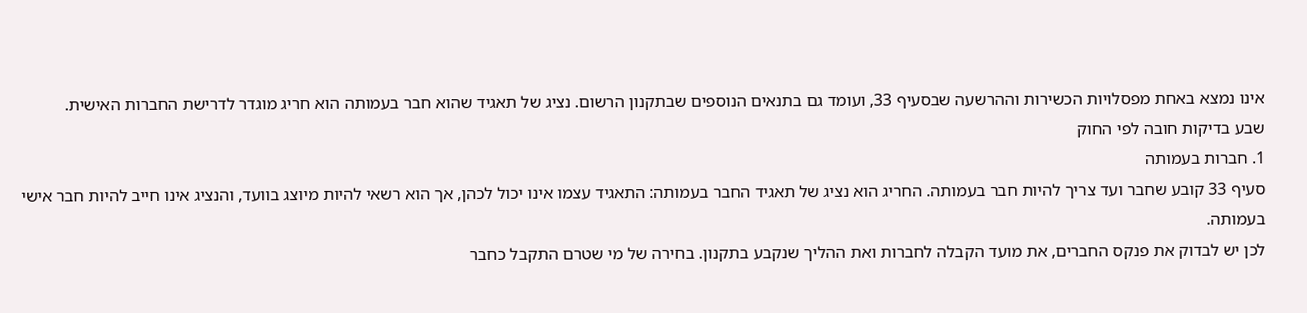אינו נמצא באחת מפסלויות הכשירות וההרשעה שבסעיף 33, ועומד גם בתנאים הנוספים שבתקנון הרשום. נציג של תאגיד שהוא חבר בעמותה הוא חריג מוגדר לדרישת החברות האישית.
שבע בדיקות חובה לפי החוק
1. חברות בעמותה
סעיף 33 קובע שחבר ועד צריך להיות חבר בעמותה. החריג הוא נציג של תאגיד החבר בעמותה: התאגיד עצמו אינו יכול לכהן, אך הוא רשאי להיות מיוצג בוועד, והנציג אינו חייב להיות חבר אישי בעמותה.
לכן יש לבדוק את פנקס החברים, את מועד הקבלה לחברות ואת ההליך שנקבע בתקנון. בחירה של מי שטרם התקבל כחבר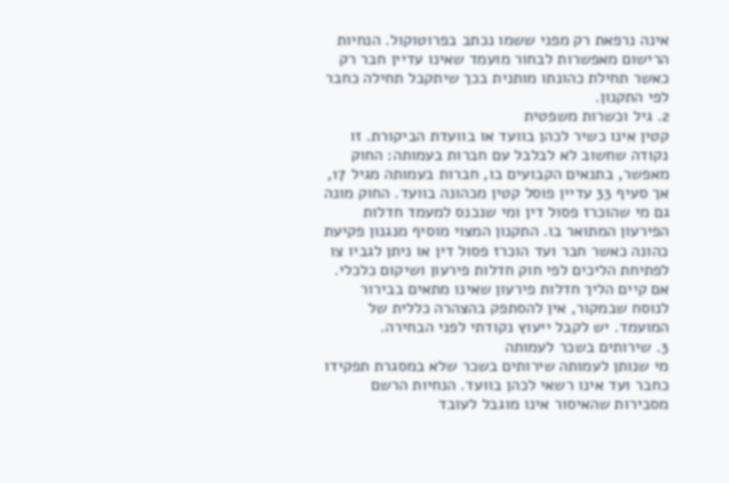אינה נרפאת רק מפני ששמו נכתב בפרוטוקול. הנחיות הרישום מאפשרות לבחור מועמד שאינו עדיין חבר רק כאשר תחילת כהונתו מותנית בכך שיתקבל תחילה כחבר לפי התקנון.
2. גיל וכשרות משפטית
קטין אינו כשיר לכהן בוועד או בוועדת הביקורת. זו נקודה שחשוב לא לבלבל עם חברות בעמותה: החוק מאפשר, בתנאים הקבועים בו, חברות בעמותה מגיל 17, אך סעיף 33 עדיין פוסל קטין מכהונה בוועד. החוק מונה גם מי שהוכרז פסול דין ומי שנכנס למעמד חדלות הפירעון המתואר בו. התקנון המצוי מוסיף מנגנון פקיעת כהונה כאשר חבר ועד הוכרז פסול דין או ניתן לגביו צו לפתיחת הליכים לפי חוק חדלות פירעון ושיקום כלכלי.
אם קיים הליך חדלות פירעון שאינו מתאים בבירור לנוסח שבמקור, אין להסתפק בהצהרה כללית של המועמד. יש לקבל ייעוץ נקודתי לפני הבחירה.
3. שירותים בשכר לעמותה
מי שנותן לעמותה שירותים בשכר שלא במסגרת תפקידו כחבר ועד אינו רשאי לכהן בוועד. הנחיות הרשם מסבירות שהאיסור אינו מוגבל לעובד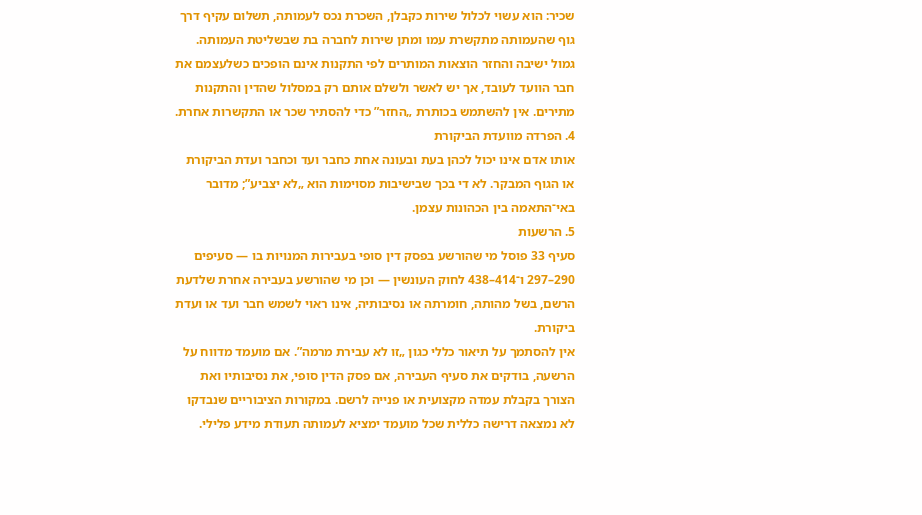שכיר: הוא עשוי לכלול שירות כקבלן, השכרת נכס לעמותה, תשלום עקיף דרך גוף שהעמותה מתקשרת עמו ומתן שירות לחברה בת שבשליטת העמותה.
גמול ישיבה והחזר הוצאות המותרים לפי התקנות אינם הופכים כשלעצמם את חבר הוועד לעובד, אך יש לאשר ולשלם אותם רק במסלול שהדין והתקנות מתירים. אין להשתמש בכותרת „החזר” כדי להסתיר שכר או התקשרות אחרת.
4. הפרדה מוועדת הביקורת
אותו אדם אינו יכול לכהן בעת ובעונה אחת כחבר ועד וכחבר ועדת הביקורת או הגוף המבקר. לא די בכך שבישיבות מסוימות הוא „לא יצביע”; מדובר באי־התאמה בין הכהונות עצמן.
5. הרשעות
סעיף 33 פוסל מי שהורשע בפסק דין סופי בעבירות המנויות בו — סעיפים 290–297 ו־414–438 לחוק העונשין — וכן מי שהורשע בעבירה אחרת שלדעת הרשם, בשל מהותה, חומרתה או נסיבותיה, אינו ראוי לשמש חבר ועד או ועדת ביקורת.
אין להסתמך על תיאור כללי כגון „זו לא עבירת מרמה”. אם מועמד מדווח על הרשעה, בודקים את סעיף העבירה, אם פסק הדין סופי, את נסיבותיו ואת הצורך בקבלת עמדה מקצועית או פנייה לרשם. במקורות הציבוריים שנבדקו לא נמצאה דרישה כללית שכל מועמד ימציא לעמותה תעודת מידע פלילי.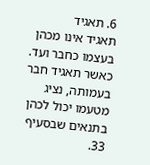6. תאגיד
תאגיד אינו מכהן בעצמו כחבר ועד. כאשר תאגיד חבר בעמותה, נציג מטעמו יכול לכהן בתנאים שבסעיף 33.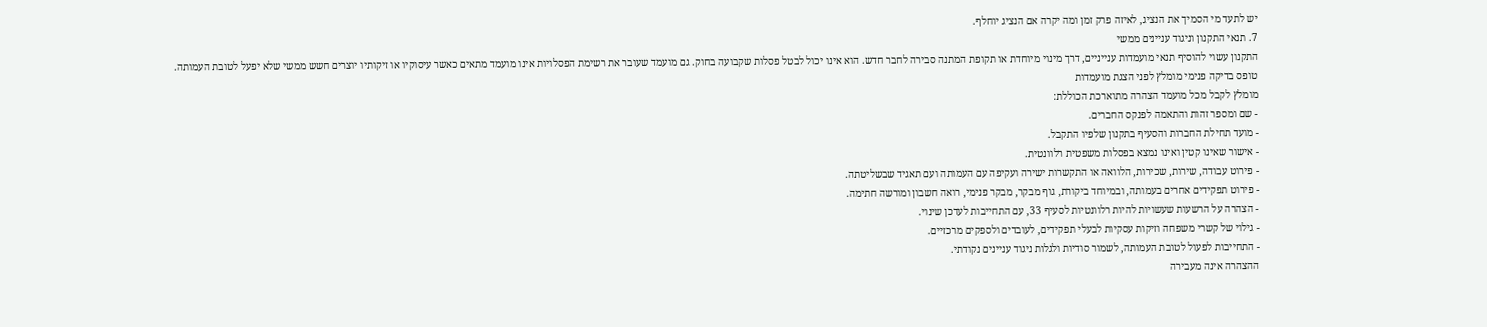יש לתעד מי הסמיך את הנציג, לאיזה פרק זמן ומה יקרה אם הנציג יוחלף.
7. תנאי התקנון וניגוד עניינים ממשי
התקנון עשוי להוסיף תנאי מועמדות ענייניים, דרך מינוי מיוחדת או תקופת המתנה סבירה לחבר חדש. הוא אינו יכול לבטל פסלות שקבועה בחוק. גם מועמד שעובר את רשימת הפסלויות אינו מועמד מתאים כאשר עיסוקיו או זיקותיו יוצרים חשש ממשי שלא יפעל לטובת העמותה.
טופס בדיקה פנימי מומלץ לפני הצגת מועמדות
מומלץ לקבל מכל מועמד הצהרה מתוארכת הכוללת:
- שם ומספר זהות והתאמה לפנקס החברים.
- מועד תחילת החברות והסעיף בתקנון שלפיו התקבל.
- אישור שאינו קטין ואינו נמצא בפסלות משפטית רלוונטית.
- פירוט עבודה, שירות, שכירות, הלוואה או התקשרות ישירה ועקיפה עם העמותה ועם תאגיד שבשליטתה.
- פירוט תפקידים אחרים בעמותה, ובמיוחד ביקורת, גוף מבקר, מבקר פנימי, רואה חשבון ומורשה חתימה.
- הצהרה על הרשעות שעשויות להיות רלוונטיות לסעיף 33, עם התחייבות לעדכן שינוי.
- גילוי של קשרי משפחה וזיקות עסקיות לבעלי תפקידים, לעובדים ולספקים מרכזיים.
- התחייבות לפעול לטובת העמותה, לשמור סודיות ולגלות ניגוד עניינים נקודתי.
ההצהרה אינה מעבירה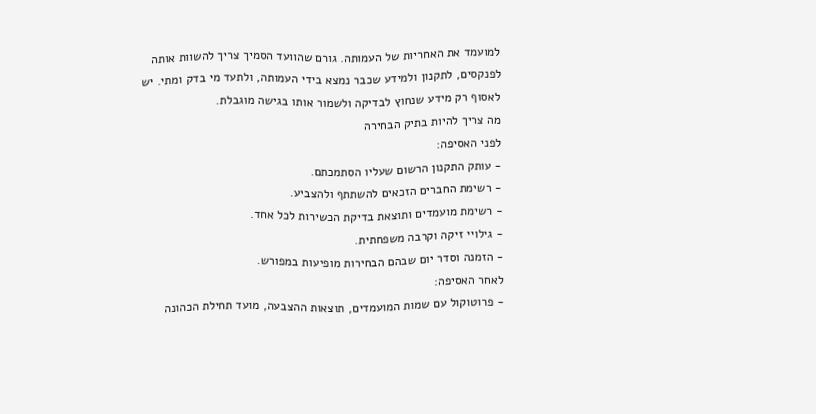למועמד את האחריות של העמותה. גורם שהוועד הסמיך צריך להשוות אותה לפנקסים, לתקנון ולמידע שכבר נמצא בידי העמותה, ולתעד מי בדק ומתי. יש לאסוף רק מידע שנחוץ לבדיקה ולשמור אותו בגישה מוגבלת.
מה צריך להיות בתיק הבחירה
לפני האסיפה:
- עותק התקנון הרשום שעליו הסתמכתם.
- רשימת החברים הזכאים להשתתף ולהצביע.
- רשימת מועמדים ותוצאת בדיקת הכשירות לכל אחד.
- גילויי זיקה וקרבה משפחתית.
- הזמנה וסדר יום שבהם הבחירות מופיעות במפורש.
לאחר האסיפה:
- פרוטוקול עם שמות המועמדים, תוצאות ההצבעה, מועד תחילת הכהונה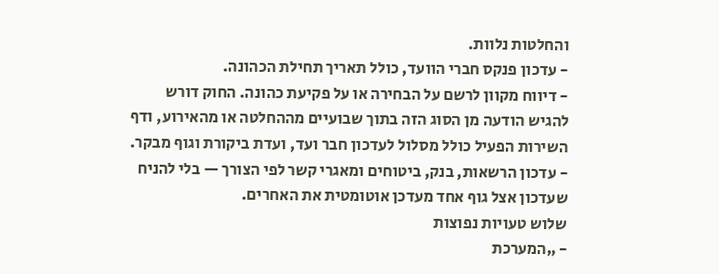והחלטות נלוות.
- עדכון פנקס חברי הוועד, כולל תאריך תחילת הכהונה.
- דיווח מקוון לרשם על הבחירה או על פקיעת כהונה. החוק דורש להגיש הודעה מן הסוג הזה בתוך שבועיים מההחלטה או מהאירוע, ודף השירות הפעיל כולל מסלול לעדכון חבר ועד, ועדת ביקורת וגוף מבקר.
- עדכון הרשאות, בנק, ביטוחים ומאגרי קשר לפי הצורך — בלי להניח שעדכון אצל גוף אחד מעדכן אוטומטית את האחרים.
שלוש טעויות נפוצות
- „המערכת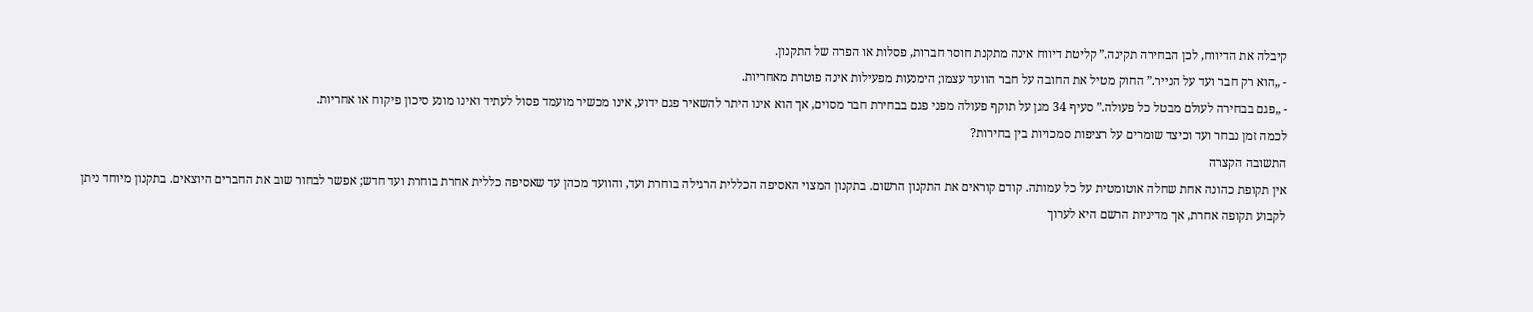קיבלה את הדיווח, לכן הבחירה תקינה.” קליטת דיווח אינה מתקנת חוסר חברות, פסלות או הפרה של התקנון.
- „הוא רק חבר ועד על הנייר.” החוק מטיל את החובה על חבר הוועד עצמו; הימנעות מפעילות אינה פוטרת מאחריות.
- „פגם בבחירה לעולם מבטל כל פעולה.” סעיף 34 מגן על תוקף פעולה מפני פגם בבחירת חבר מסוים, אך הוא אינו היתר להשאיר פגם ידוע, אינו מכשיר מועמד פסול לעתיד ואינו מונע סיכון פיקוח או אחריות.
לכמה זמן נבחר ועד וכיצד שומרים על רציפות סמכויות בין בחירות?
התשובה הקצרה
אין תקופת כהונה אחת שחלה אוטומטית על כל עמותה. קודם קוראים את התקנון הרשום. בתקנון המצוי האסיפה הכללית הרגילה בוחרת ועד, והוועד מכהן עד שאסיפה כללית אחרת בוחרת ועד חדש; אפשר לבחור שוב את החברים היוצאים. בתקנון מיוחד ניתן לקבוע תקופה אחרת, אך מדיניות הרשם היא לערוך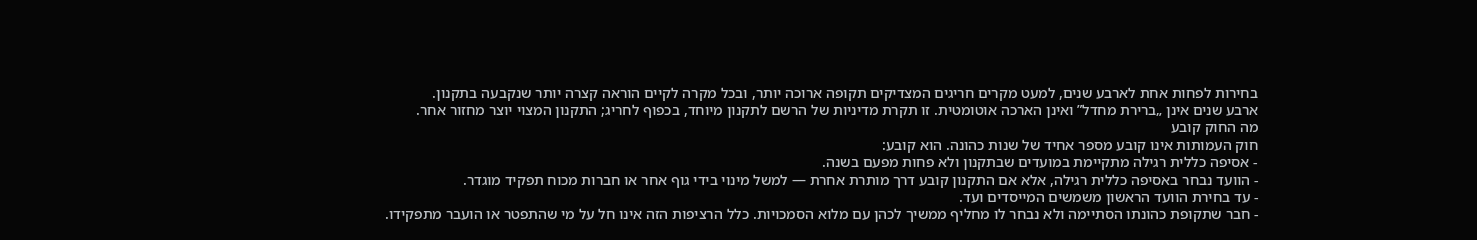בחירות לפחות אחת לארבע שנים, למעט מקרים חריגים המצדיקים תקופה ארוכה יותר, ובכל מקרה לקיים הוראה קצרה יותר שנקבעה בתקנון.
ארבע שנים אינן „ברירת מחדל” ואינן הארכה אוטומטית. זו תקרת מדיניות של הרשם לתקנון מיוחד, בכפוף לחריג; התקנון המצוי יוצר מחזור אחר.
מה החוק קובע
חוק העמותות אינו קובע מספר אחיד של שנות כהונה. הוא קובע:
- אסיפה כללית רגילה מתקיימת במועדים שבתקנון ולא פחות מפעם בשנה.
- הוועד נבחר באסיפה כללית רגילה, אלא אם התקנון קובע דרך מותרת אחרת — למשל מינוי בידי גוף אחר או חברות מכוח תפקיד מוגדר.
- עד בחירת הוועד הראשון משמשים המייסדים ועד.
- חבר שתקופת כהונתו הסתיימה ולא נבחר לו מחליף ממשיך לכהן עם מלוא הסמכויות. כלל הרציפות הזה אינו חל על מי שהתפטר או הועבר מתפקידו.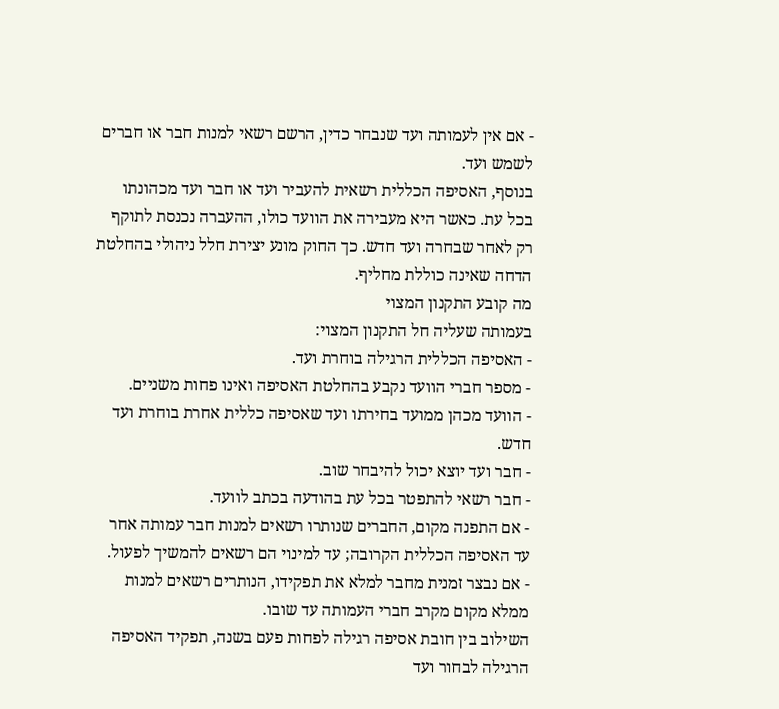- אם אין לעמותה ועד שנבחר כדין, הרשם רשאי למנות חבר או חברים לשמש ועד.
בנוסף, האסיפה הכללית רשאית להעביר ועד או חבר ועד מכהונתו בכל עת. כאשר היא מעבירה את הוועד כולו, ההעברה נכנסת לתוקף רק לאחר שבחרה ועד חדש. כך החוק מונע יצירת חלל ניהולי בהחלטת הדחה שאינה כוללת מחליף.
מה קובע התקנון המצוי
בעמותה שעליה חל התקנון המצוי:
- האסיפה הכללית הרגילה בוחרת ועד.
- מספר חברי הוועד נקבע בהחלטת האסיפה ואינו פחות משניים.
- הוועד מכהן ממועד בחירתו ועד שאסיפה כללית אחרת בוחרת ועד חדש.
- חבר ועד יוצא יכול להיבחר שוב.
- חבר רשאי להתפטר בכל עת בהודעה בכתב לוועד.
- אם התפנה מקום, החברים שנותרו רשאים למנות חבר עמותה אחר עד האסיפה הכללית הקרובה; עד למינוי הם רשאים להמשיך לפעול.
- אם נבצר זמנית מחבר למלא את תפקידו, הנותרים רשאים למנות ממלא מקום מקרב חברי העמותה עד שובו.
השילוב בין חובת אסיפה רגילה לפחות פעם בשנה, תפקיד האסיפה הרגילה לבחור ועד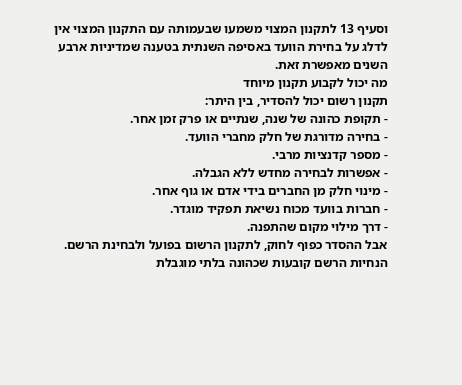וסעיף 13 לתקנון המצוי משמעו שבעמותה עם התקנון המצוי אין לדלג על בחירת הוועד באסיפה השנתית בטענה שמדיניות ארבע השנים מאפשרת זאת.
מה יכול לקבוע תקנון מיוחד
תקנון רשום יכול להסדיר, בין היתר:
- תקופת כהונה של שנה, שנתיים או פרק זמן אחר.
- בחירה מדורגת של חלק מחברי הוועד.
- מספר קדנציות מרבי.
- אפשרות לבחירה מחדש ללא הגבלה.
- מינוי חלק מן החברים בידי אדם או גוף אחר.
- חברות בוועד מכוח נשיאת תפקיד מוגדר.
- דרך מילוי מקום שהתפנה.
אבל ההסדר כפוף לחוק, לתקנון הרשום בפועל ולבחינת הרשם. הנחיות הרשם קובעות שכהונה בלתי מוגבלת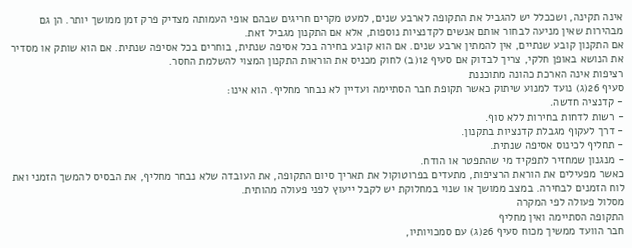אינה תקינה, ושככלל יש להגביל את התקופה לארבע שנים, למעט מקרים חריגים שבהם אופי העמותה מצדיק פרק זמן ממושך יותר. הן גם מבהירות שאין מניעה לבחור אותם אנשים לקדנציות נוספות, אלא אם התקנון מגביל זאת.
אם התקנון קובע שנתיים, אין להמתין ארבע שנים. אם הוא קובע בחירה בכל אסיפה שנתית, בוחרים בכל אסיפה שנתית. אם הוא שותק או מסדיר את הנושא באופן חלקי, צריך לבדוק אם סעיף 12(ב) לחוק מכניס את הוראות התקנון המצוי להשלמת החסר.
רציפות אינה הארכת כהונה מתוכננת
סעיף 26(ג) נועד למנוע שיתוק כאשר תקופת חבר הסתיימה ועדיין לא נבחר מחליף. הוא אינו:
- קדנציה חדשה.
- רשות לדחות בחירות ללא סוף.
- דרך לעקוף מגבלת קדנציות בתקנון.
- תחליף לכינוס אסיפה שנתית.
- מנגנון שמחזיר לתפקיד מי שהתפטר או הודח.
כאשר מפעילים את הוראת הרציפות, מתעדים בפרוטוקול את תאריך סיום התקופה, את העובדה שלא נבחר מחליף, את הבסיס להמשך הזמני ואת לוח הזמנים לבחירה. במצב ממושך או שנוי במחלוקת יש לקבל ייעוץ לפני פעולה מהותית.
מסלול פעולה לפי המקרה
התקופה הסתיימה ואין מחליף
חבר הוועד ממשיך מכוח סעיף 26(ג) עם סמכויותיו,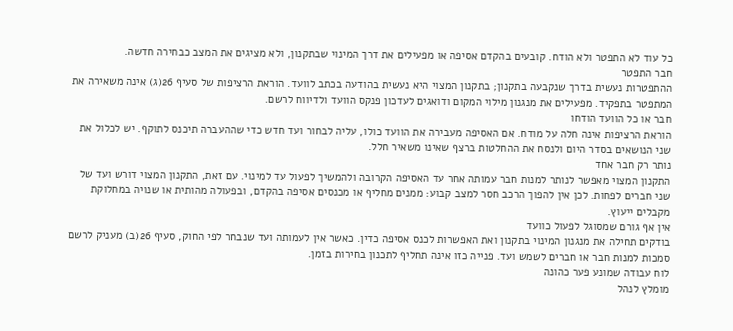כל עוד לא התפטר ולא הודח. קובעים בהקדם אסיפה או מפעילים את דרך המינוי שבתקנון, ולא מציגים את המצב כבחירה חדשה.
חבר התפטר
ההתפטרות נעשית בדרך שנקבעה בתקנון; בתקנון המצוי היא נעשית בהודעה בכתב לוועד. הוראת הרציפות של סעיף 26(ג) אינה משאירה את המתפטר בתפקיד. מפעילים את מנגנון מילוי המקום ודואגים לעדכון פנקס הוועד ולדיווח לרשם.
חבר או כל הוועד הודחו
הוראת הרציפות אינה חלה על מודח. אם האסיפה מעבירה את הוועד כולו, עליה לבחור ועד חדש כדי שההעברה תיכנס לתוקף. יש לכלול את שני הנושאים בסדר היום ולנסח את ההחלטות ברצף שאינו משאיר חלל.
נותר רק חבר אחד
התקנון המצוי מאפשר לנותר למנות חבר עמותה אחר עד האסיפה הקרובה ולהמשיך לפעול עד למינוי. עם זאת, התקנון המצוי דורש ועד של שני חברים לפחות. לכן אין להפוך הרכב חסר למצב קבוע: ממנים מחליף או מכנסים אסיפה בהקדם, ובפעולה מהותית או שנויה במחלוקת מקבלים ייעוץ.
אין אף גורם שמסוגל לפעול כוועד
בודקים תחילה את מנגנון המינוי בתקנון ואת האפשרות לכנס אסיפה כדין. כאשר אין לעמותה ועד שנבחר לפי החוק, סעיף 26(ב) מעניק לרשם סמכות למנות חבר או חברים לשמש ועד. פנייה כזו אינה תחליף לתכנון בחירות בזמן.
לוח עבודה שמונע פער כהונה
מומלץ לנהל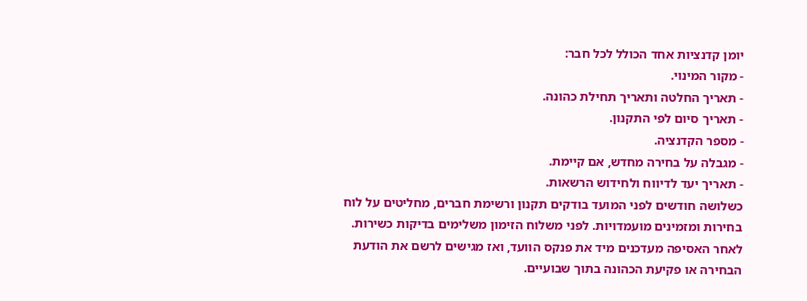יומן קדנציות אחד הכולל לכל חבר:
- מקור המינוי.
- תאריך החלטה ותאריך תחילת כהונה.
- תאריך סיום לפי התקנון.
- מספר הקדנציה.
- מגבלה על בחירה מחדש, אם קיימת.
- תאריך יעד לדיווח ולחידוש הרשאות.
כשלושה חודשים לפני המועד בודקים תקנון ורשימת חברים, מחליטים על לוח בחירות ומזמינים מועמדויות. לפני משלוח הזימון משלימים בדיקות כשירות. לאחר האסיפה מעדכנים מיד את פנקס הוועד, ואז מגישים לרשם את הודעת הבחירה או פקיעת הכהונה בתוך שבועיים.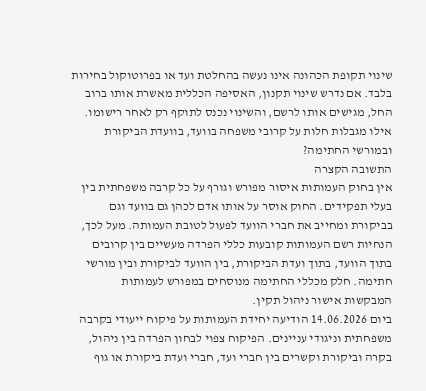שינוי תקופת הכהונה אינו נעשה בהחלטת ועד או בפרוטוקול בחירות בלבד. אם נדרש שינוי תקנון, האסיפה הכללית מאשרת אותו ברוב החל, מגישים אותו לרשם, והשינוי נכנס לתוקף רק לאחר רישומו.
אילו מגבלות חלות על קרובי משפחה בוועד, בוועדת הביקורת ובמורשי החתימה?
התשובה הקצרה
אין בחוק העמותות איסור מפורש וגורף על כל קרבה משפחתית בין בעלי תפקידים. החוק אוסר על אותו אדם לכהן גם בוועד וגם בביקורת ומחייב את חברי הוועד לפעול לטובת העמותה. מעל לכך, הנחיות רשם העמותות קובעות כללי הפרדה מעשיים בין קרובים בתוך הוועד, בתוך ועדת הביקורת, בין הוועד לביקורת ובין מורשי חתימה. חלק מכללי החתימה מנוסחים במפורש לעמותות המבקשות אישור ניהול תקין.
ביום 14.06.2026 הודיעה יחידת העמותות על פיקוח ייעודי בקרבה משפחתית וניגודי עניינים. הפיקוח צפוי לבחון הפרדה בין ניהול, בקרה וביקורת וקשרים בין חברי ועד, חברי ועדת ביקורת או גוף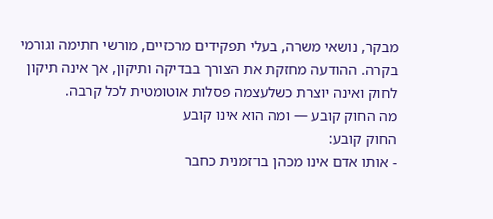מבקר, נושאי משרה, בעלי תפקידים מרכזיים, מורשי חתימה וגורמי בקרה. ההודעה מחזקת את הצורך בבדיקה ותיקון, אך אינה תיקון לחוק ואינה יוצרת כשלעצמה פסלות אוטומטית לכל קרבה.
מה החוק קובע — ומה הוא אינו קובע
החוק קובע:
- אותו אדם אינו מכהן בו־זמנית כחבר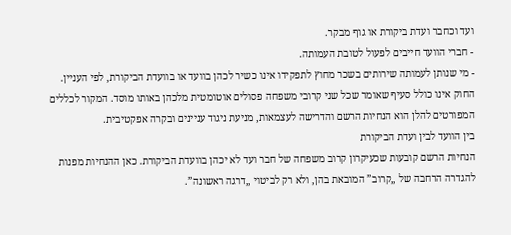ועד וכחבר ועדת ביקורת או גוף מבקר.
- חברי הוועד חייבים לפעול לטובת העמותה.
- מי שנותן לעמותה שירותים בשכר מחוץ לתפקידו אינו כשיר לכהן בוועד או בוועדת הביקורת, לפי העניין.
החוק אינו כולל סעיף שאומר שכל שני קרובי משפחה פסולים אוטומטית מלכהן באותו מוסד. המקור לכללים המפורטים להלן הוא הנחיות הרשם והדרישה לעצמאות, מניעת ניגוד עניינים ובקרה אפקטיבית.
בין הוועד לבין ועדת הביקורת
הנחיות הרשם קובעות שכעיקרון קרוב משפחה של חבר ועד לא יכהן בוועדת הביקורת. כאן ההנחיות מפנות להגדרה הרחבה של „קרוב” המובאת בהן, ולא רק לביטוי „דרגה ראשונה”.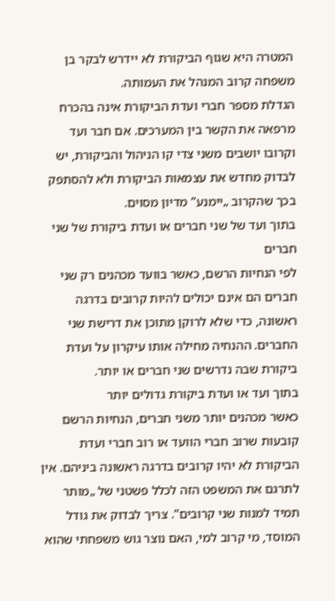המטרה היא שגוף הביקורת לא יידרש לבקר בן משפחה קרוב המנהל את העמותה.
הגדלת מספר חברי ועדת הביקורת אינה בהכרח מרפאה את הקשר בין המערכים. אם חבר ועד וקרובו יושבים משני צדי קו הניהול והביקורת, יש לבדוק מחדש את עצמאות הביקורת ולא להסתפק בכך שהקרוב „יימנע” מדיון מסוים.
בתוך ועד של שני חברים או ועדת ביקורת של שני חברים
לפי הנחיות הרשם, כאשר בוועד מכהנים רק שני חברים הם אינם יכולים להיות קרובים בדרגה ראשונה, כדי שלא לרוקן מתוכן את דרישת שני החברים. ההנחיה מחילה אותו עיקרון על ועדת ביקורת שבה נדרשים שני חברים או יותר.
בתוך ועד או ועדת ביקורת גדולים יותר
כאשר מכהנים יותר משני חברים, הנחיות הרשם קובעות שרוב חברי הוועד או רוב חברי ועדת הביקורת לא יהיו קרובים בדרגה ראשונה ביניהם. אין לתרגם את המשפט הזה לכלל פשטני של „מותר תמיד למנות שני קרובים”. צריך לבדוק את גודל המוסד, מי קרוב למי, האם נוצר גוש משפחתי שהוא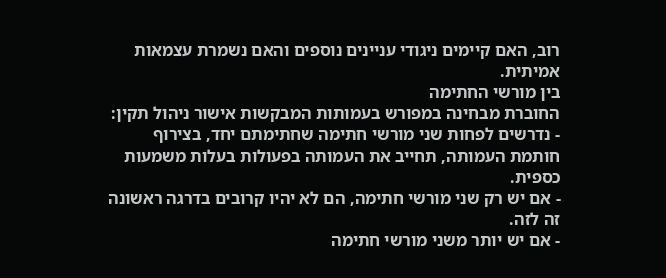רוב, האם קיימים ניגודי עניינים נוספים והאם נשמרת עצמאות אמיתית.
בין מורשי החתימה
החוברת מבחינה במפורש בעמותות המבקשות אישור ניהול תקין:
- נדרשים לפחות שני מורשי חתימה שחתימתם יחד, בצירוף חותמת העמותה, תחייב את העמותה בפעולות בעלות משמעות כספית.
- אם יש רק שני מורשי חתימה, הם לא יהיו קרובים בדרגה ראשונה זה לזה.
- אם יש יותר משני מורשי חתימה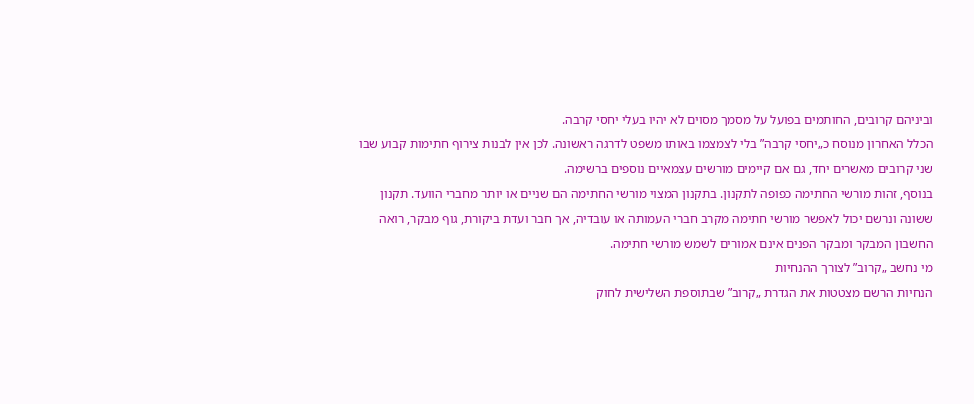וביניהם קרובים, החותמים בפועל על מסמך מסוים לא יהיו בעלי יחסי קרבה.
הכלל האחרון מנוסח כ„יחסי קרבה” בלי לצמצמו באותו משפט לדרגה ראשונה. לכן אין לבנות צירוף חתימות קבוע שבו שני קרובים מאשרים יחד, גם אם קיימים מורשים עצמאיים נוספים ברשימה.
בנוסף, זהות מורשי החתימה כפופה לתקנון. בתקנון המצוי מורשי החתימה הם שניים או יותר מחברי הוועד. תקנון ששונה ונרשם יכול לאפשר מורשי חתימה מקרב חברי העמותה או עובדיה, אך חבר ועדת ביקורת, גוף מבקר, רואה החשבון המבקר ומבקר הפנים אינם אמורים לשמש מורשי חתימה.
מי נחשב „קרוב” לצורך ההנחיות
הנחיות הרשם מצטטות את הגדרת „קרוב” שבתוספת השלישית לחוק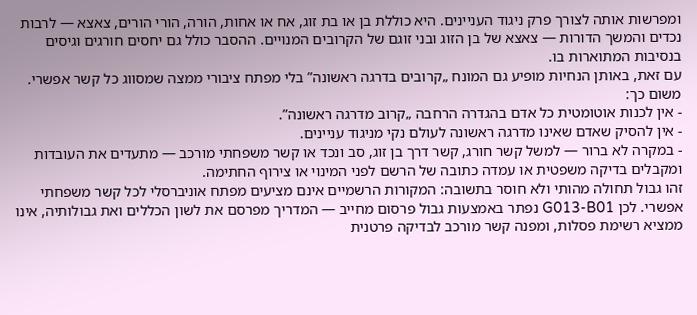ומפרשות אותה לצורך פרק ניגוד העניינים. היא כוללת בן או בת זוג, אח או אחות, הורה, הורי הורים, צאצא — לרבות נכדים והמשך הדורות — צאצא של בן הזוג ובני זוגם של הקרובים המנויים. ההסבר כולל גם יחסים חורגים וגיסים בנסיבות המתוארות בו.
עם זאת, באותן הנחיות מופיע גם המונח „קרובים בדרגה ראשונה” בלי מפתח ציבורי ממצה שמסווג כל קשר אפשרי. משום כך:
- אין לכנות אוטומטית כל אדם בהגדרה הרחבה „קרוב מדרגה ראשונה”.
- אין להסיק שאדם שאינו מדרגה ראשונה לעולם נקי מניגוד עניינים.
- במקרה לא ברור — למשל קשר חורג, קשר דרך בן זוג, סב ונכד או קשר משפחתי מורכב — מתעדים את העובדות ומקבלים בדיקה משפטית או עמדה כתובה של הרשם לפני המינוי או צירוף החתימה.
זהו גבול תחולה מהותי ולא חוסר בתשובה: המקורות הרשמיים אינם מציעים מפתח אוניברסלי לכל קשר משפחתי אפשרי. לכן G013-B01 נפתר באמצעות גבול פרסום מחייב — המדריך מפרסם את לשון הכללים ואת גבולותיה, אינו ממציא רשימת פסלות, ומפנה קשר מורכב לבדיקה פרטנית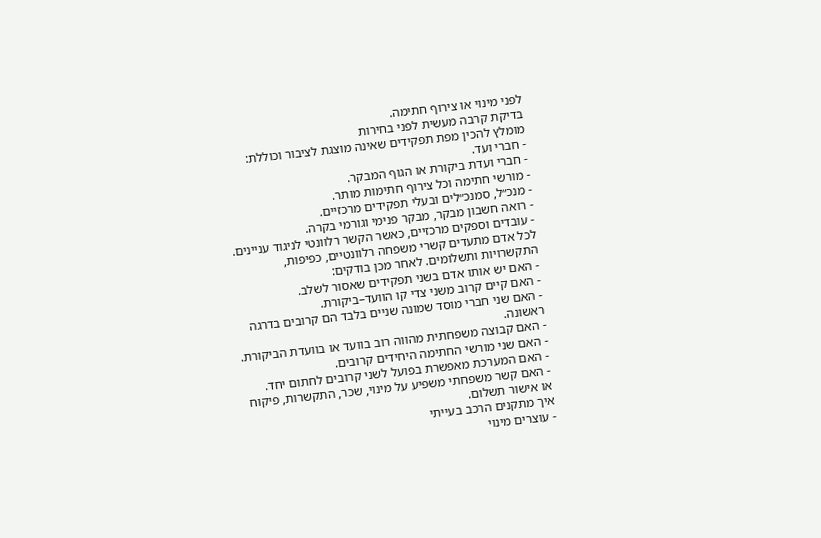לפני מינוי או צירוף חתימה.
בדיקת קרבה מעשית לפני בחירות
מומלץ להכין מפת תפקידים שאינה מוצגת לציבור וכוללת:
- חברי ועד.
- חברי ועדת ביקורת או הגוף המבקר.
- מורשי חתימה וכל צירוף חתימות מותר.
- מנכ״ל, סמנכ״לים ובעלי תפקידים מרכזיים.
- רואה חשבון מבקר, מבקר פנימי וגורמי בקרה.
- עובדים וספקים מרכזיים, כאשר הקשר רלוונטי לניגוד עניינים.
לכל אדם מתעדים קשרי משפחה רלוונטיים, כפיפות, התקשרויות ותשלומים. לאחר מכן בודקים:
- האם יש אותו אדם בשני תפקידים שאסור לשלב.
- האם קיים קרוב משני צדי קו הוועד–ביקורת.
- האם שני חברי מוסד שמונה שניים בלבד הם קרובים בדרגה ראשונה.
- האם קבוצה משפחתית מהווה רוב בוועד או בוועדת הביקורת.
- האם שני מורשי החתימה היחידים קרובים.
- האם המערכת מאפשרת בפועל לשני קרובים לחתום יחד.
- האם קשר משפחתי משפיע על מינוי, שכר, התקשרות, פיקוח או אישור תשלום.
איך מתקנים הרכב בעייתי
- עוצרים מינוי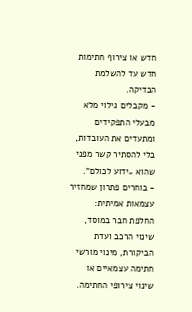חדש או צירוף חתימות חדש עד להשלמת הבדיקה.
- מקבלים גילוי מלא מבעלי התפקידים ומתעדים את העובדות, בלי להסתיר קשר מפני שהוא „ידוע לכולם”.
- בוחרים פתרון שמחזיר עצמאות אמיתית: החלפת חבר במוסד, שינוי הרכב ועדת הביקורת, מינוי מורשי חתימה עצמאיים או שינוי צירופי החתימה.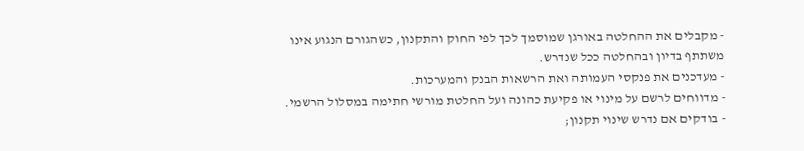- מקבלים את ההחלטה באורגן שמוסמך לכך לפי החוק והתקנון, כשהגורם הנגוע אינו משתתף בדיון ובהחלטה ככל שנדרש.
- מעדכנים את פנקסי העמותה ואת הרשאות הבנק והמערכות.
- מדווחים לרשם על מינוי או פקיעת כהונה ועל החלטת מורשי חתימה במסלול הרשמי.
- בודקים אם נדרש שינוי תקנון;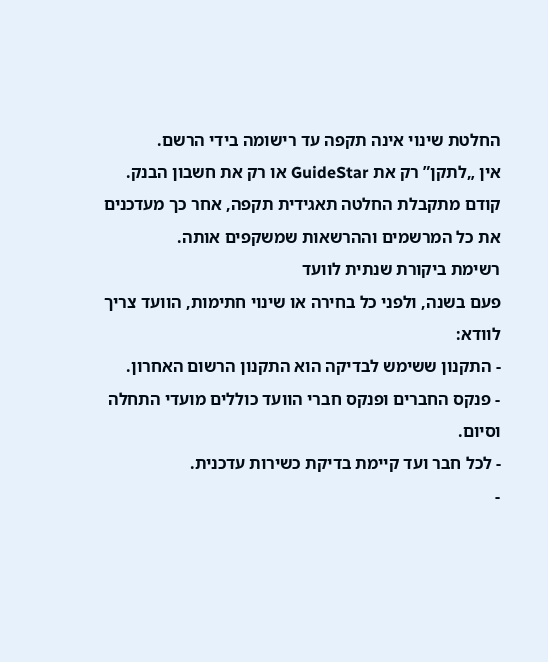החלטת שינוי אינה תקפה עד רישומה בידי הרשם.
אין „לתקן” רק את GuideStar או רק את חשבון הבנק. קודם מתקבלת החלטה תאגידית תקפה, אחר כך מעדכנים את כל המרשמים וההרשאות שמשקפים אותה.
רשימת ביקורת שנתית לוועד
פעם בשנה, ולפני כל בחירה או שינוי חתימות, הוועד צריך לוודא:
- התקנון ששימש לבדיקה הוא התקנון הרשום האחרון.
- פנקס החברים ופנקס חברי הוועד כוללים מועדי התחלה וסיום.
- לכל חבר ועד קיימת בדיקת כשירות עדכנית.
-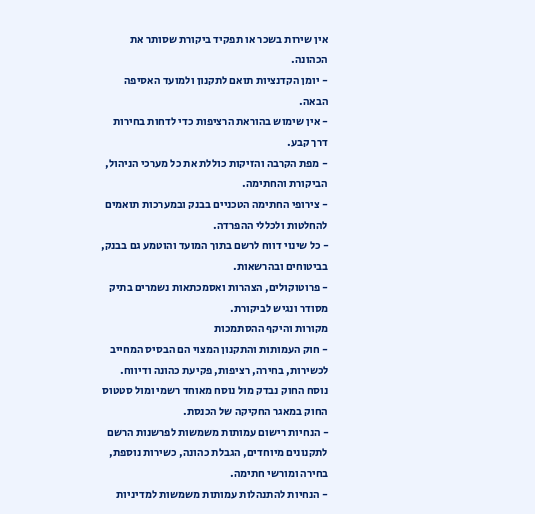אין שירות בשכר או תפקיד ביקורת שסותר את הכהונה.
- יומן הקדנציות תואם לתקנון ולמועד האסיפה הבאה.
- אין שימוש בהוראת הרציפות כדי לדחות בחירות דרך קבע.
- מפת הקרבה והזיקות כוללת את כל מערכי הניהול, הביקורת והחתימה.
- צירופי החתימה הטכניים בבנק ובמערכות תואמים להחלטות ולכללי ההפרדה.
- כל שינוי דווח לרשם בתוך המועד והוטמע גם בבנק, בביטוחים ובהרשאות.
- פרוטוקולים, הצהרות ואסמכתאות נשמרים בתיק מסודר ונגיש לביקורת.
מקורות והיקף ההסתמכות
- חוק העמותות והתקנון המצוי הם הבסיס המחייב לכשירות, בחירה, רציפות, פקיעת כהונה ודיווח. נוסח החוק נבדק מול נוסח מאוחד רשמי ומול סטטוס החוק במאגר החקיקה של הכנסת.
- הנחיות רישום עמותות משמשות לפרשנות הרשם לתקנונים מיוחדים, הגבלת כהונה, כשירות נוספת, בחירה ומורשי חתימה.
- הנחיות להתנהלות עמותות משמשות למדיניות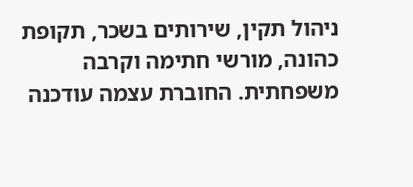ניהול תקין, שירותים בשכר, תקופת כהונה, מורשי חתימה וקרבה משפחתית. החוברת עצמה עודכנה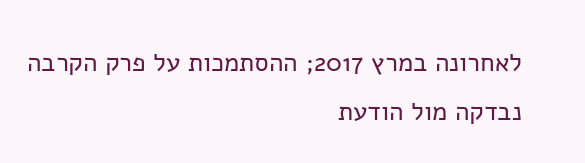לאחרונה במרץ 2017; ההסתמכות על פרק הקרבה נבדקה מול הודעת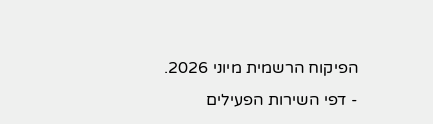הפיקוח הרשמית מיוני 2026.
- דפי השירות הפעילים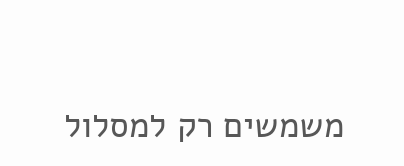משמשים רק למסלול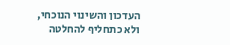העדכון והשינוי הנוכחי, ולא כתחליף להחלטה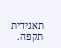תאגידית תקפה.